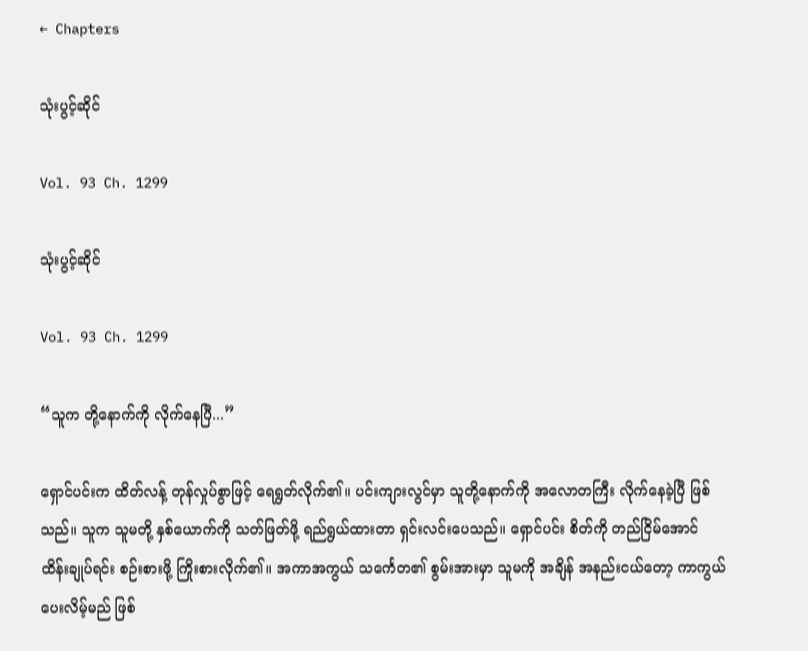← Chapters

သုံးပွင့်ဆိုင်

Vol. 93 Ch. 1299

သုံးပွင့်ဆိုင်

Vol. 93 Ch. 1299

“သူက တို့နောက်ကို လိုက်နေပြီ...”

ရှောင်ပင်းက ထိတ်လန့် တုန်လှုပ်စွာဖြင့် ရေရွတ်လိုက်၏။ ပင်းကျားလွင်မှာ သူတို့နောက်ကို အလောတကြီး လိုက်နေခဲ့ပြီ ဖြစ်သည်။ သူက သူမတို့ နှစ်ယောက်ကို သတ်ဖြတ်ဖို့ ရည်ရွယ်ထားတာ ရှင်းလင်းပေသည်။ ရှောင်ပင်း စိတ်ကို တည်ငြိမ်အောင် ထိန်းချုပ်ရင်း စဉ်းစားဖို့ ကြိုးစားလိုက်၏။ အကာအကွယ် သင်္ကေတ၏ စွမ်းအားမှာ သူမကို အချိန် အနည်းငယ်တော့ ကာကွယ်ပေးလိမ့်မည် ဖြစ်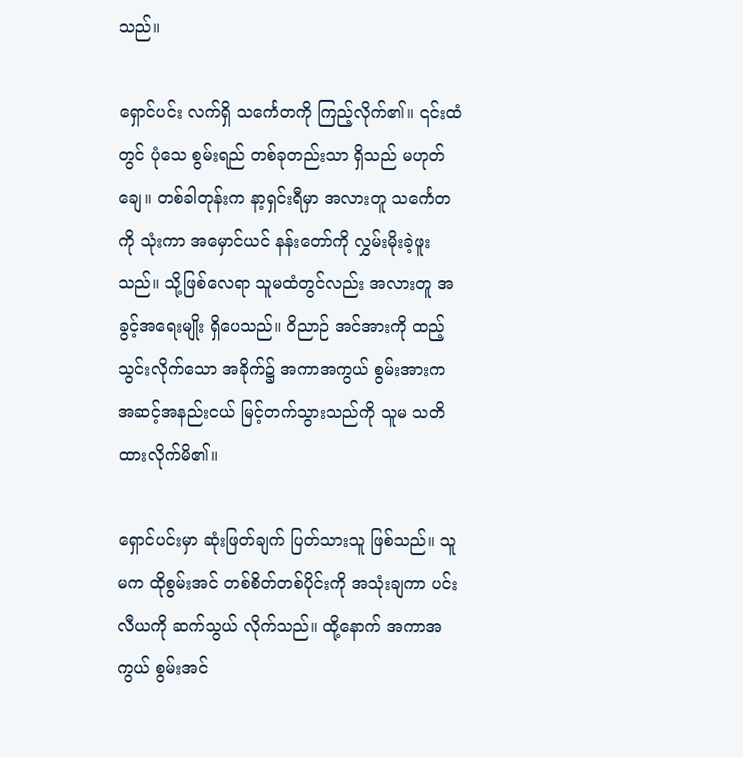သည်။

ရှောင်ပင်း လက်ရှိ သင်္ကေတကို ကြည့်လိုက်၏။ ၎င်းထံတွင် ပုံသေ စွမ်းရည် တစ်ခုတည်းသာ ရှိသည် မဟုတ်ချေ။ တစ်ခါတုန်းက နာ့ရှင်းရီမှာ အလားတူ သင်္ကေတကို သုံးကာ အမှောင်ယင် နန်းတော်ကို လွှမ်းမိုးခဲ့ဖူးသည်။ သို့ဖြစ်လေရာ သူမထံတွင်လည်း အလားတူ အခွင့်အရေးမျိုး ရှိပေသည်။ ဝိညာဉ် အင်အားကို ထည့်သွင်းလိုက်သော အခိုက်၌ အကာအကွယ် စွမ်းအားက အဆင့်အနည်းငယ် မြင့်တက်သွားသည်ကို သူမ သတိထားလိုက်မိ၏။

ရှောင်ပင်းမှာ ဆုံးဖြတ်ချက် ပြတ်သားသူ ဖြစ်သည်။ သူမက ထိုစွမ်းအင် တစ်စိတ်တစ်ပိုင်းကို အသုံးချကာ ပင်းလီယကို ဆက်သွယ် လိုက်သည်။ ထို့နောက် အကာအကွယ် စွမ်းအင်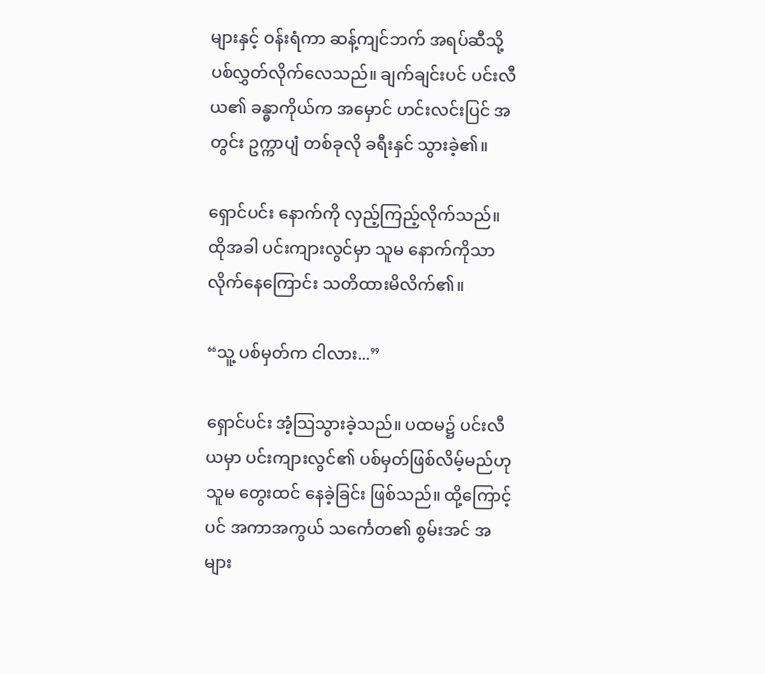များနှင့် ဝန်းရံကာ ဆန့်ကျင်ဘက် အရပ်ဆီသို့ ပစ်လွှတ်လိုက်လေသည်။ ချက်ချင်းပင် ပင်းလီယ၏ ခန္ဓာကိုယ်က အမှောင် ဟင်းလင်းပြင် အတွင်း ဥက္ကာပျံ တစ်ခုလို ခရီးနှင် သွားခဲ့၏။

ရှောင်ပင်း နောက်ကို လှည့်ကြည့်လိုက်သည်။ ထိုအခါ ပင်းကျားလွင်မှာ သူမ နောက်ကိုသာ လိုက်နေကြောင်း သတိထားမိလိက်၏။

“သူ့ ပစ်မှတ်က ငါလား...”

ရှောင်ပင်း အံ့သြသွားခဲ့သည်။ ပထမ၌ ပင်းလီယမှာ ပင်းကျားလွင်၏ ပစ်မှတ်ဖြစ်လိမ့်မည်ဟု သူမ တွေးထင် နေခဲ့ခြင်း ဖြစ်သည်။ ထို့ကြောင့်ပင် အကာအကွယ် သင်္ကေတ၏ စွမ်းအင် အများ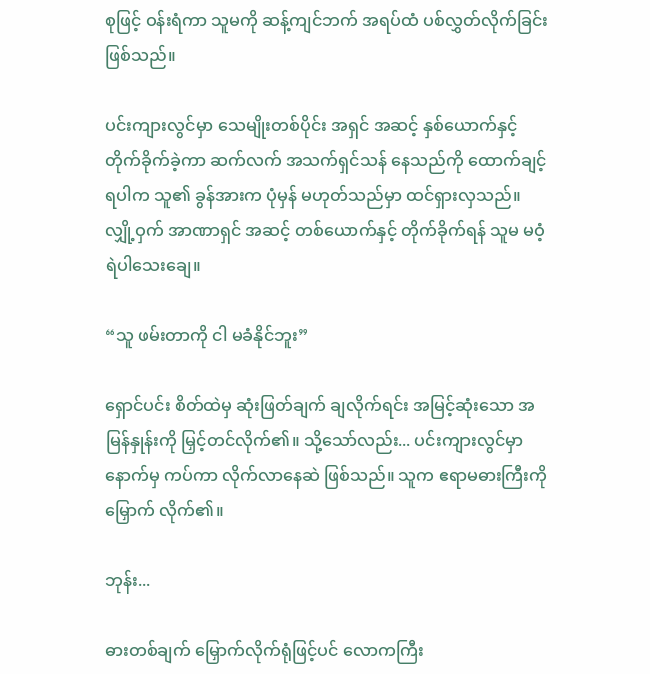စုဖြင့် ဝန်းရံကာ သူမကို ဆန့်ကျင်ဘက် အရပ်ထံ ပစ်လွှတ်လိုက်ခြင်းဖြစ်သည်။

ပင်းကျားလွင်မှာ သေမျိုးတစ်ပိုင်း အရှင် အဆင့် နှစ်ယောက်နှင့် တိုက်ခိုက်ခဲ့ကာ ဆက်လက် အသက်ရှင်သန် နေသည်ကို ထောက်ချင့်ရပါက သူ၏ ခွန်အားက ပုံမှန် မဟုတ်သည်မှာ ထင်ရှားလှသည်။ လျှို့ဝှက် အာဏာရှင် အဆင့် တစ်ယောက်နှင့် တိုက်ခိုက်ရန် သူမ မဝံ့ရဲပါသေးချေ။

“သူ ဖမ်းတာကို ငါ မခံနိုင်ဘူး”

ရှောင်ပင်း စိတ်ထဲမှ ဆုံးဖြတ်ချက် ချလိုက်ရင်း အမြင့်ဆုံးသော အမြန်နှုန်းကို မြှင့်တင်လိုက်၏။ သို့သော်လည်း... ပင်းကျားလွင်မှာ နောက်မှ ကပ်ကာ လိုက်လာနေဆဲ ဖြစ်သည်။ သူက ဧရာမဓားကြီးကို မြှောက် လိုက်၏။

ဘုန်း...

ဓားတစ်ချက် မြှောက်လိုက်ရုံဖြင့်ပင် လောကကြီး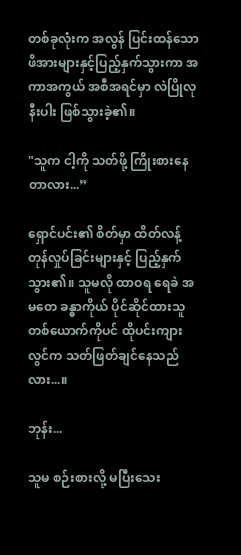တစ်ခုလုံးက အလွန် ပြင်းထန်သော ဖိအားများနှင့်ပြည့်နှက်သွားကာ အကာအကွယ် အစီအရင်မှာ လဲပြိုလုနီးပါး ဖြစ်သွားခဲ့၏။

"သူက ငါ့ကို သတ်ဖို့ ကြိုးစားနေတာလား...”

ရှောင်ပင်း၏ စိတ်မှာ ထိတ်လန့် တုန်လှုပ်ခြင်းများနှင့် ပြည့်နှက်သွား၏။ သူမလို ထာဝရ ရေခဲ အမတေ ခန္ဓာကိုယ် ပိုင်ဆိုင်ထားသူ တစ်ယောက်ကိုပင် ထိုပင်းကျားလွင်က သတ်ဖြတ်ချင်နေသည်လား...။

ဘုန်း...

သူမ စဉ်းစားလို့ မပြီးသေး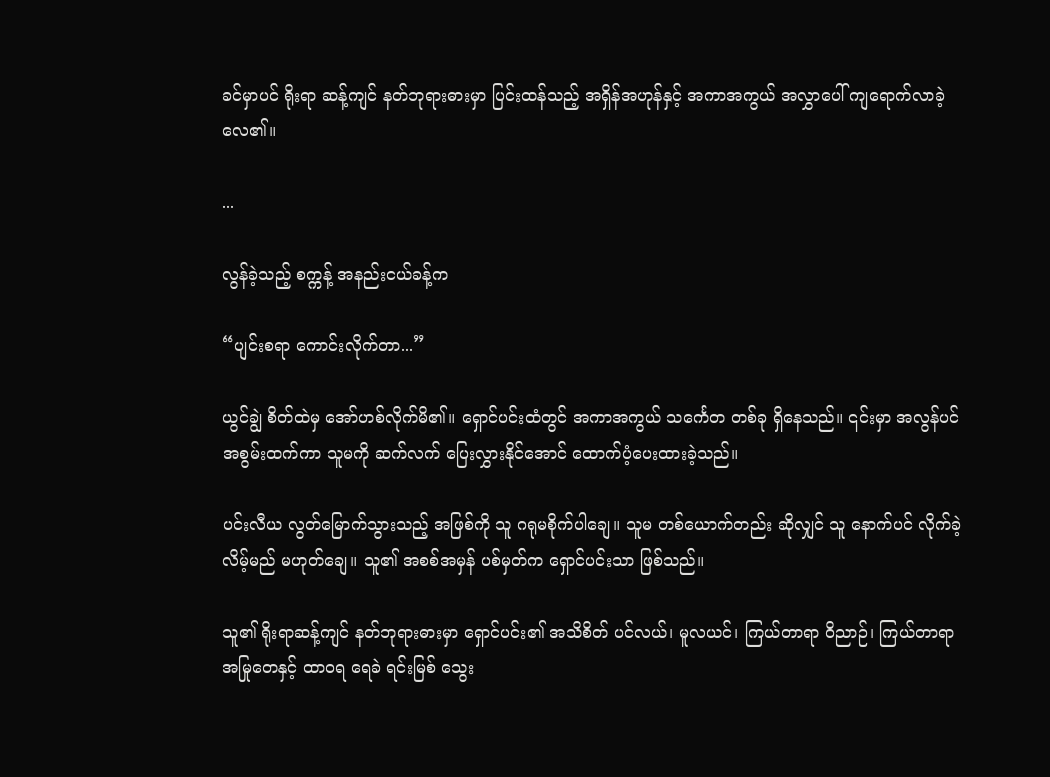ခင်မှာပင် ရိုးရာ ဆန့်ကျင် နတ်ဘုရားဓားမှာ ပြင်းထန်သည့် အရှိန်အဟုန်နှင့် အကာအကွယ် အလွှာပေါ် ကျရောက်လာခဲ့လေ၏။

...

လွန်ခဲ့သည့် စက္ကန့် အနည်းငယ်ခန့်က

“ပျင်းစရာ ကောင်းလိုက်တာ...”

ယွင်ချွဲ စိတ်ထဲမှ အော်ဟစ်လိုက်မိ၏။ ရှောင်ပင်းထံတွင် အကာအကွယ် သင်္ကေတ တစ်ခု ရှိနေသည်။ ၎င်းမှာ အလွန်ပင် အစွမ်းထက်ကာ သူမကို ဆက်လက် ပြေးလွှားနိုင်အောင် ထောက်ပံ့ပေးထားခဲ့သည်။

ပင်းလီယ လွတ်မြောက်သွားသည့် အဖြစ်ကို သူ ဂရုမစိုက်ပါချေ။ သူမ တစ်ယောက်တည်း ဆိုလျှင် သူ နောက်ပင် လိုက်ခဲ့လိမ့်မည် မဟုတ်ချေ။ သူ၏ အစစ်အမှန် ပစ်မှတ်က ရှောင်ပင်းသာ ဖြစ်သည်။

သူ၏ ရိုးရာဆန့်ကျင် နတ်ဘုရားဓားမှာ ‌ရှောင်ပင်း၏ အသိစိတ် ပင်လယ်၊ မူလယင်၊ ကြယ်တာရာ ဝိညာဉ်၊ ကြယ်တာရာ အမြုတေနှင့် ထာဝရ ရေခဲ ရင်းမြစ် သွေး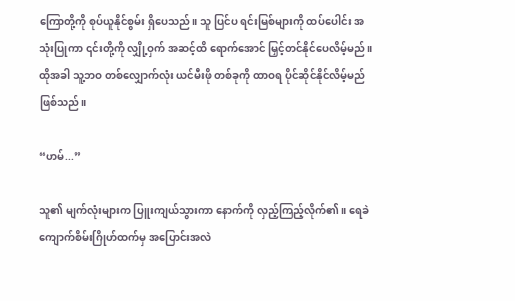ကြောတို့ကို စုပ်ယူနိုင်စွမ်း ရှိပေသည်။ သူ ပြင်ပ ရင်းမြစ်များကို ထပ်ပေါင်း အသုံးပြုကာ ၎င်းတို့ကို လျှို့ဝှက် အဆင့်ထိ ‌ရောက်အောင် မြှင့်တင်နိုင်ပေလိမ့်မည်။ ထိုအခါ သူ့ဘဝ တစ်လျှောက်လုံး ယင်မီးဖို တစ်ခုကို ထာဝရ ပိုင်ဆိုင်နိုင်လိမ့်မည် ဖြစ်သည်။

“ဟမ်...”

သူ၏ မျက်လုံးများက ပြူးကျယ်သွားကာ နောက်ကို လှည့်ကြည့်လိုက်၏။ ရေခဲကျောက်စိမ်းဂြိုဟ်ထက်မှ အပြောင်းအလဲ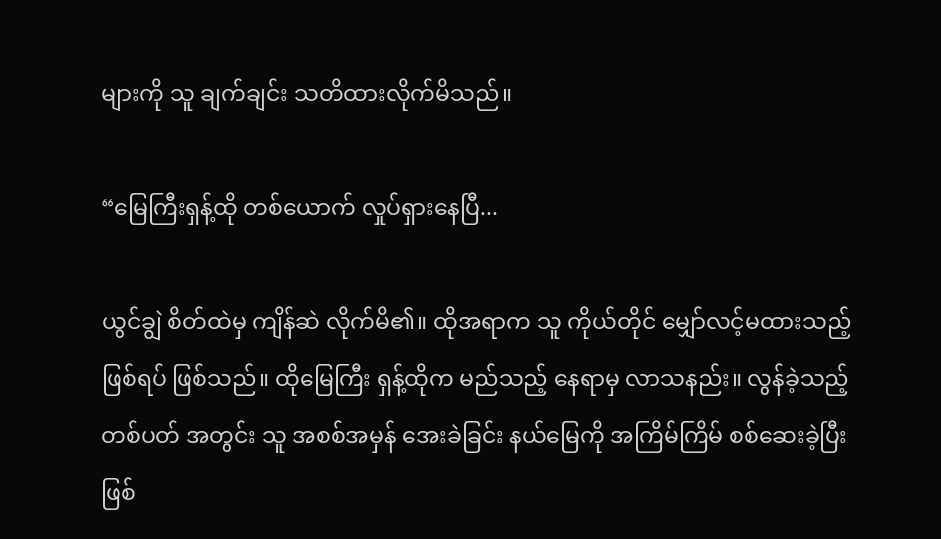များကို သူ ချက်ချင်း သတိထားလိုက်မိသည်။

“မြေကြီးရှန့်ထို တစ်ယောက် လှုပ်ရှားနေပြီ...

ယွင်ချွဲ စိတ်ထဲမှ ကျိန်ဆဲ လိုက်မိ၏။ ထိုအရာက သူ ကိုယ်တိုင် မျှော်လင့်မထားသည့် ဖြစ်ရပ် ဖြစ်သည်။ ထိုမြေကြီး ရှန့်ထိုက မည်သည့် နေရာမှ လာသနည်း။ လွန်ခဲ့သည့် တစ်ပတ် အတွင်း သူ အစစ်အမှန် အေးခဲခြင်း နယ်မြေကို အကြိမ်ကြိမ် စစ်ဆေးခဲ့ပြီး ဖြစ်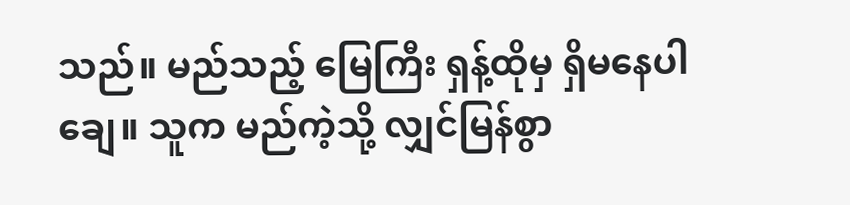သည်။ မည်သည့် မြေကြီး ရှန့်ထိုမှ ရှိမနေပါချေ။ သူက မည်ကဲ့သို့ လျှင်မြန်စွာ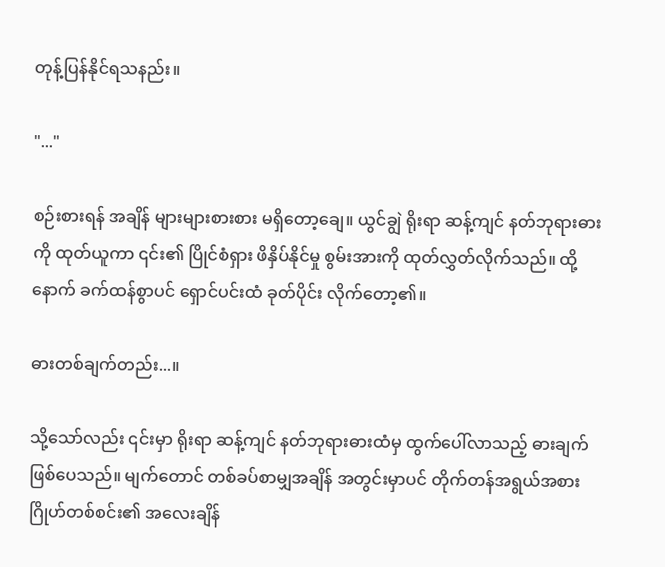တုန့်ပြန်နိုင်ရသနည်း။

"..."

စဉ်းစားရန် အချိန် များများစားစား မရှိတော့ချေ။ ယွင်ချွဲ ရိုးရာ ဆန့်ကျင် နတ်ဘုရားဓားကို ထုတ်ယူကာ ၎င်း၏ ပြိုင်စံရှား ဖိနှိပ်နိုင်မှု စွမ်းအားကို ထုတ်လွှတ်လိုက်သည်။ ထို့နောက် ခက်ထန်စွာပင် ရှောင်ပင်းထံ ခုတ်ပိုင်း လိုက်တော့၏။

ဓားတစ်ချက်တည်း...။

သို့သော်လည်း ၎င်းမှာ ရိုးရာ ဆန့်ကျင် နတ်ဘုရားဓားထံမှ ထွက်ပေါ်လာသည့် ဓားချက် ဖြစ်ပေသည်။ မျက်တောင် တစ်ခပ်စာမျှအချိန် အတွင်းမှာပင် တိုက်တန်အရွယ်အစား ဂြိုဟ်တစ်စင်း၏ အလေးချိန်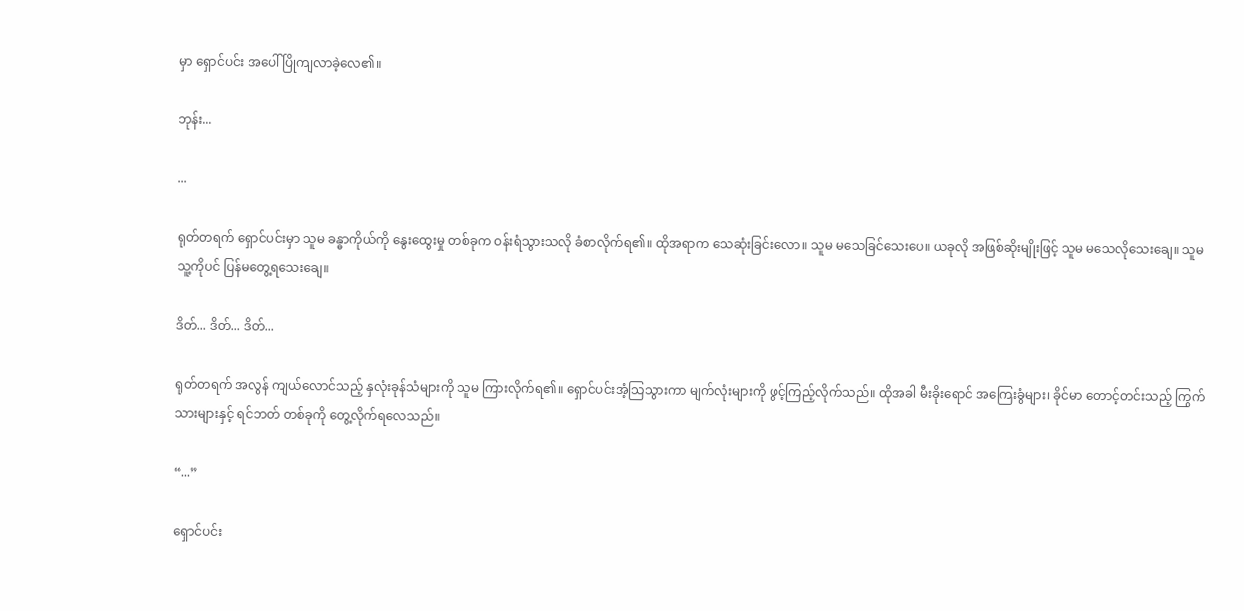မှာ ‌ရှောင်ပင်း အပေါ် ပြိုကျလာခဲ့လေ၏။

ဘုန်း...

...

ရုတ်တရက် ရှောင်ပင်းမှာ သူမ ခန္ဓာကိုယ်ကို နွေးထွေးမှု တစ်ခုက ဝန်းရံသွားသလို ခံစာလိုက်ရ၏။ ထိုအရာက သေဆုံးခြင်းလော။ သူမ မသေခြင်သေးပေ။ ယခုလို အဖြစ်ဆိုးမျိုးဖြင့် သူမ မသေလိုသေးချေ။ သူမ သူ့ကိုပင် ပြန်မတွေ့ရသေးချေ။

ဒိတ်... ဒိတ်... ဒိတ်...

ရုတ်တရက် အလွန် ကျယ်လောင်သည့် နှလုံးခုန်သံများကို သူမ ကြားလိုက်ရ၏။ ရှောင်ပင်းအံ့သြသွားကာ မျက်လုံးများကို ဖွင့်ကြည့်လိုက်သည်။ ထိုအခါ မီးခိုးရောင် အကြေးခွံများ၊ ခိုင်မာ တောင့်တင်းသည့် ကြွက်သားများနှင့် ရင်ဘတ် တစ်ခုကို တွေ့လိုက်ရလေသည်။

“...”

ရှောင်ပင်း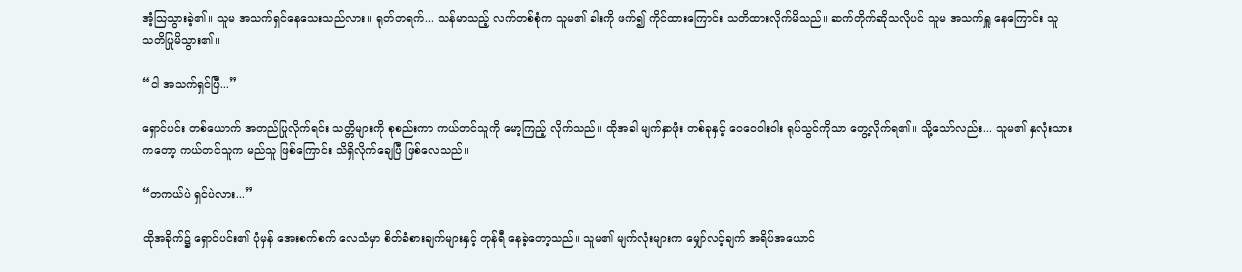အံ့သြသွားခဲ့၏။ သူမ အသက်ရှင်နေသေးသည်လား။ ရုတ်တရက်... သန်မာသည့် လက်တစ်စုံက သူမ၏ ခါးကို ဖက်၍ ကိုင်ထားကြောင်း သတိထားလိုက်မိသည်။ ဆက်တိုက်ဆိုသလိုပင် သူမ အသက်ရှူ နေ‌ကြောင်း သူ သတိပြုမိသွား၏။

“ငါ အသက်ရှင်ပြီ...”

ရှောင်ပင်း တစ်ယောက် အတည်ပြုလိုက်ရင်း သတ္တိများကို စုစည်းကာ ကယ်တင်သူကို မော့ကြည့် လိုက်သည်။ ထိုအခါ မျက်နှာဖုံး တစ်ခုနှင့် ဝေဝေဝါးဝါး ရုပ်သွင်ကိုသာ တွေ့လိုက်ရ၏။ သို့သော်လည်း... သူမ၏ နှလုံးသားကတော့ ကယ်တင်သူက မည်သူ ဖြစ်ကြောင်း သိရှိလိုက်ချေပြီ ဖြစ်လေသည်။

“တကယ်ပဲ ရှင်ပဲလား...”

ထိုအခိုက်၌ ရှောင်ပင်း၏ ပုံမှန် အေးစက်စက် လေသံမှာ စိတ်ခံစားချက်များနှင့် တုန်ရီ နေခဲ့တော့သည်။ သူမ၏ မျက်လုံးများက မျှော်လင့်ချက် အရိပ်အယောင်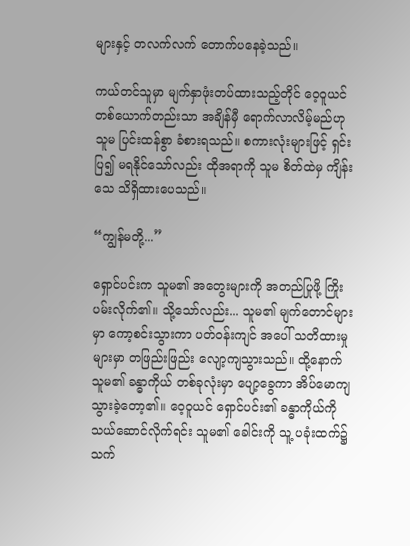များနှင့် တလက်လက် တောက်ပနေခဲ့သည်။

ကယ်တင်သူမှာ မျက်နှာဖုံးတပ်ထားသည့်တိုင် ဝေ့ဝူယင် တစ်ယောက်တည်းသာ အချိန်မှီ ရောက်လာလိမ့်မည်ဟု သူမ ပြင်းထန်စွာ ခံစားရသည်။ စကားလုံးများဖြင့် ရှင်းပြ၍ မရနိုင်သော်လည်း ထိုအရာကို သူမ စိတ်ထဲမှ ကျိန်းသေ သိရှိထားပေသည်။

“ကျွန်မတို့...”

ရှောင်ပင်းက သူမ၏ အတွေးများကို အတည်ပြုဖို့ ကြိုးပမ်းလိုက်၏။ သို့သော်လည်း... သူမ၏ မျက်တောင်များမှာ ကော့စင်းသွားကာ ပတ်ဝန်းကျင် အပေါ် သတိထားမှုများမှာ တဖြည်းဖြည်း လျော့ကျသွားသည်။ ထို့နောက် သူမ၏ ခန္ဓာကိုယ် တစ်ခုလုံးမှာ ပျော့ခွေကာ အိပ်မောကျ သွားခဲ့တော့၏။ ဝေ့ဝူယင် ရှောင်ပင်း၏ ခန္ဓာကိုယ်ကို သယ်ဆောင်လိုက်ရင်း သူမ၏ ခေါင်းကို သူ့ ပခုံးထက်၌ သက်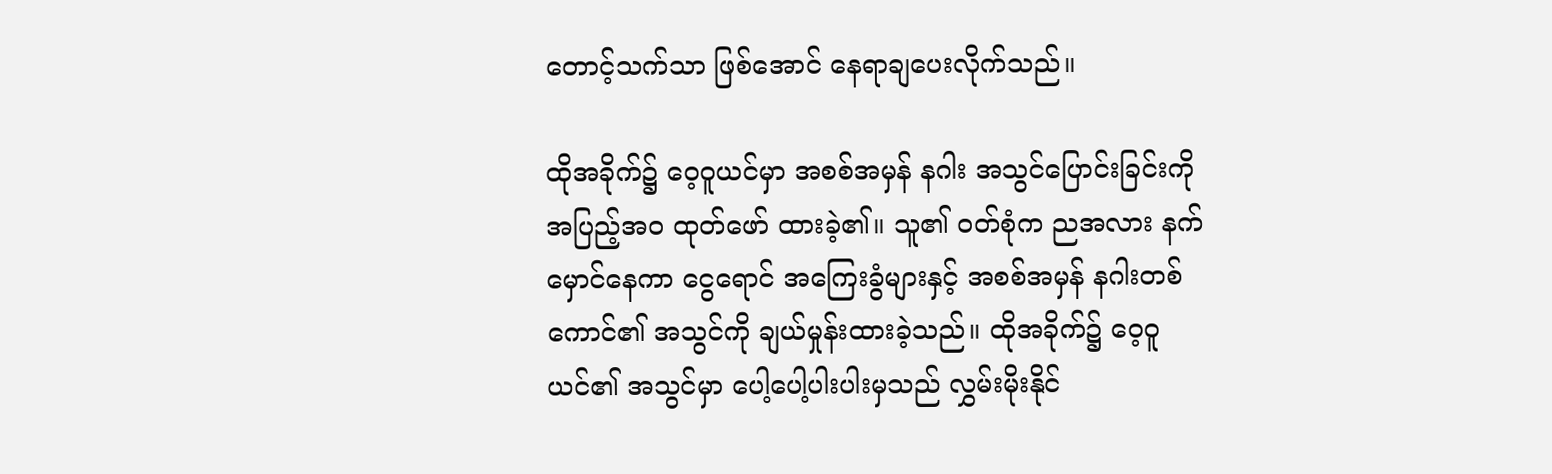တောင့်သက်သာ ဖြစ်အောင် နေရာချပေးလိုက်သည်။

ထိုအခိုက်၌ ဝေ့ဝူယင်မှာ အစစ်အမှန် နဂါး အသွင်ပြောင်းခြင်းကို အပြည့်အဝ ထုတ်ဖော် ထားခဲ့၏။ သူ၏ ဝတ်စုံက ညအလား နက်မှောင်နေကာ ငွေရောင် အကြေးခွံများနှင့် အစစ်အမှန် နဂါးတစ်ကောင်၏ အသွင်ကို ချယ်မှုန်းထားခဲ့သည်။ ထိုအခိုက်၌ ဝေ့ဝူယင်၏ အသွင်မှာ ပေါ့ပေါ့ပါးပါးမှသည် လွှမ်းမိုးနိုင်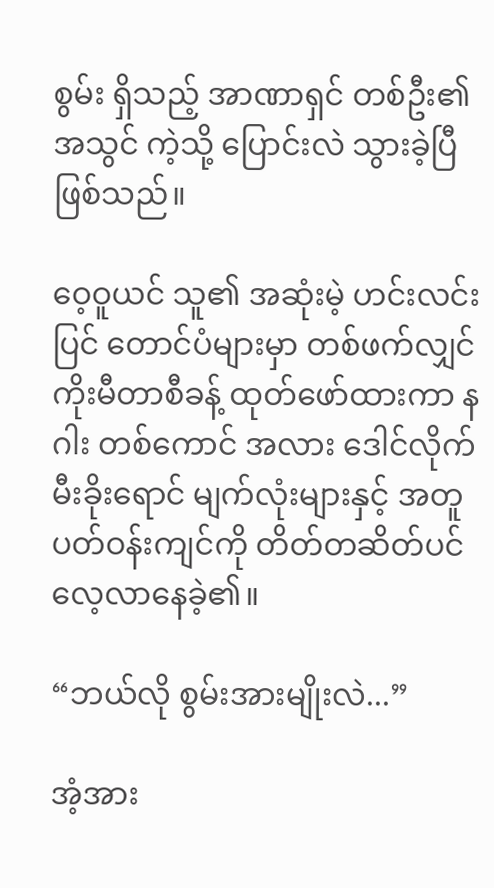စွမ်း ရှိသည့် အာဏာရှင် တစ်ဦး၏ အသွင် ကဲ့သို့ ပြောင်းလဲ သွားခဲ့ပြီ ဖြစ်သည်။

ဝေ့ဝူယင် သူ၏ အဆုံးမဲ့ ဟင်းလင်းပြင် တောင်ပံများမှာ တစ်ဖက်လျှင် ကိုးမီတာစီခန့် ထုတ်ဖော်ထားကာ နဂါး တစ်‌ကောင် အလား ဒေါင်လိုက် မီးခိုးရောင် မျက်လုံးများနှင့် အတူ ပတ်ဝန်းကျင်ကို တိတ်တဆိတ်ပင် လေ့လာနေခဲ့၏။

“ဘယ်လို စွမ်းအားမျိုးလဲ...”

အံ့အား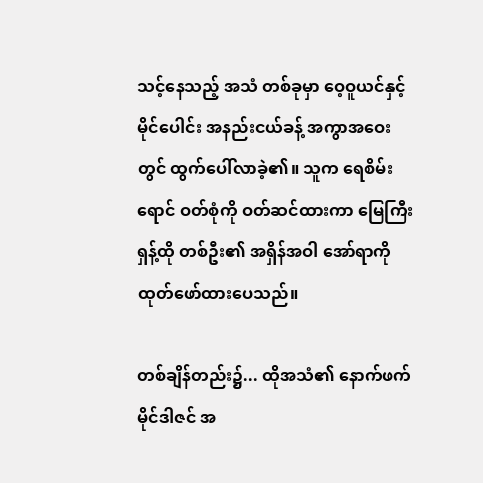သင့်နေသည့် အသံ တစ်ခုမှာ ဝေ့ဝူယင်နှင့် မိုင်ပေါင်း အနည်းငယ်ခန့် အကွာအဝေးတွင် ထွက်ပေါ်လာခဲ့၏။ သူက ရေစိမ်းရောင် ဝတ်စုံကို ဝတ်ဆင်ထားကာ မြေကြီး ရှန့်ထို တစ်ဦး၏ အရှိန်အဝါ အော်ရာကို ထုတ်ဖော်ထားပေသည်။

တစ်ချိန်တည်း၌... ထိုအသံ၏ နောက်ဖက် မိုင်ဒါဇင် အ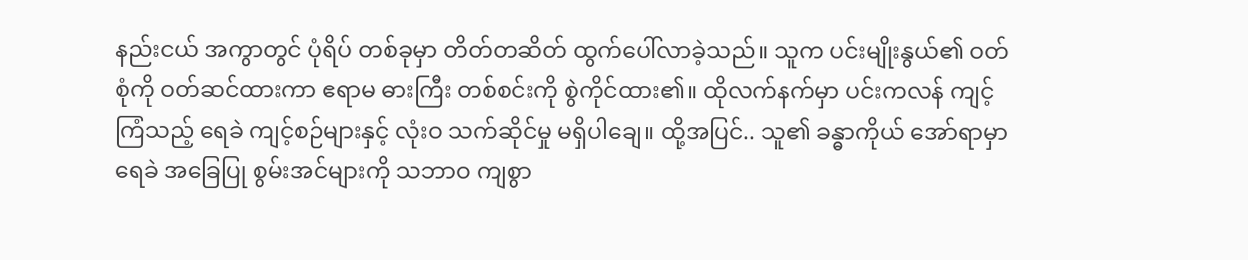နည်းငယ် အကွာတွင် ပုံရိပ် တစ်ခုမှာ တိတ်တဆိတ် ထွက်ပေါ်လာခဲ့သည်။ သူက ပင်းမျိုးနွယ်၏ ဝတ်စုံကို ဝတ်ဆင်ထားကာ ဧရာမ ဓားကြီး တစ်စင်းကို စွဲကိုင်ထား၏။ ထိုလက်နက်မှာ ပင်းကလန် ကျင့်ကြံသည့် ရေခဲ ကျင့်စဉ်များနှင့် လုံးဝ သက်ဆိုင်မှု မရှိပါချေ။ ထို့အပြင်.. သူ၏ ခန္ဓာကိုယ် အော်ရာမှာ ရေခဲ အခြေပြု စွမ်းအင်များကို သဘာဝ ကျစွာ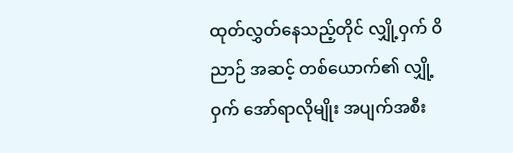ထုတ်လွှတ်နေသည့်တိုင် လျှို့ဝှက် ဝိညာဉ် အဆင့် တစ်ယောက်၏ လျှို့ဝှက် အော်ရာလိုမျိုး အပျက်အစီး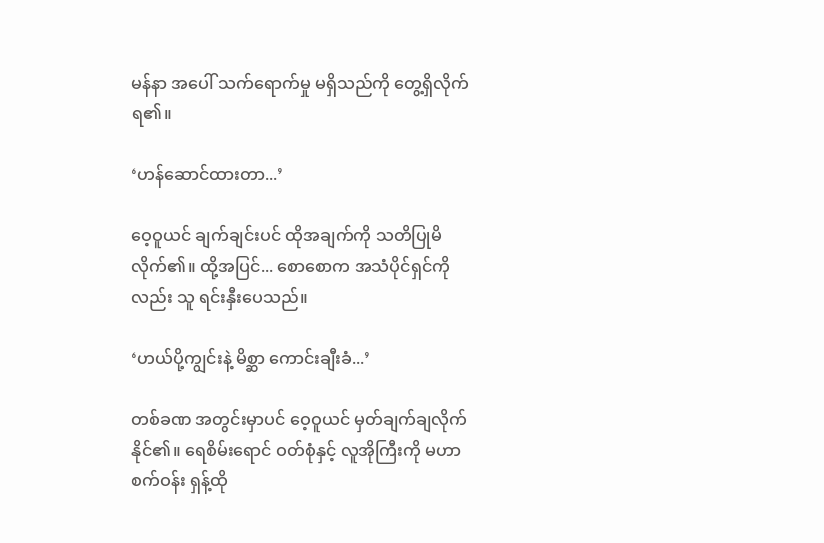မန်နာ အပေါ် သက်ရောက်မှု မရှိသည်ကို တွေ့ရှိလိုက်ရ၏။

‘ဟန်ဆောင်ထားတာ...’

ဝေ့ဝူယင် ချက်ချင်းပင် ထိုအချက်ကို သတိပြုမိလိုက်၏။ ထို့အပြင်... စောစောက အသံပိုင်ရှင်ကိုလည်း သူ ရင်းနှီးပေသည်။

‘ဟယ်ပို့ကျွင်းနဲ့ မိစ္ဆာ ကောင်းချီးခံ...’

တစ်ခဏ အတွင်းမှာပင် ဝေ့ဝူယင် မှတ်ချက်ချလိုက်နိုင်၏။ ရေစိမ်းရောင် ဝတ်စုံနှင့် လူအိုကြီးကို မဟာ စက်ဝန်း ရှန့်ထို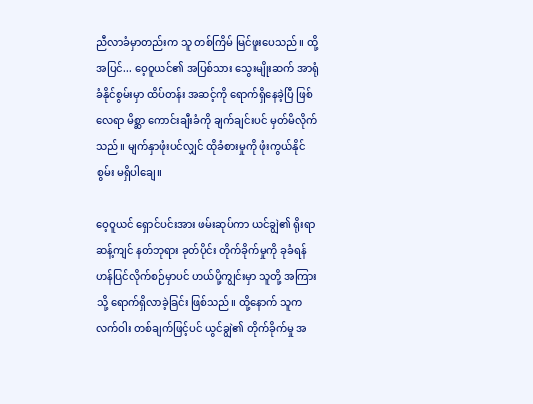ညီလာခံမှာတည်းက သူ တစ်ကြိမ် မြင်ဖူးပေသည်။ ထို့အပြင်... ဝေ့ဝူယင်၏ အပြစ်သား သွေးမျိုးဆက် အာရုံခံနိုင်စွမ်းမှာ ထိပ်တန်း အဆင့်ကို ရောက်ရှိနေခဲ့ပြီ ဖြစ်လေရာ မိစ္ဆာ ကောင်းချီးခံကို ချက်ချင်းပင် မှတ်မိလိုက်သည်။ မျက်နှာဖုံးပင်လျှင် ထိုခံစားမှုကို ဖုံးကွယ်နိုင်စွမ်း မရှိပါချေ။

ဝေ့ဝူယင် ရှောင်ပင်းအား ဖမ်းဆုပ်ကာ ယင်ချွဲ၏ ရိုးရာ ဆန့်ကျင် နတ်ဘုရား ခုတ်ပိုင်း တိုက်ခိုက်မှုကို ခုခံရန် ဟန်ပြင်လိုက်စဉ်မှာပင် ဟယ်ပို့ကျွင်းမှာ သူတို့ အကြားသို့ ရောက်ရှိလာခဲ့ခြင်း ဖြစ်သည်။ ထို့နောက် သူက လက်ဝါး တစ်ချက်ဖြင့်ပင် ယွင်ချွဲ၏ တိုက်ခိုက်မှု အ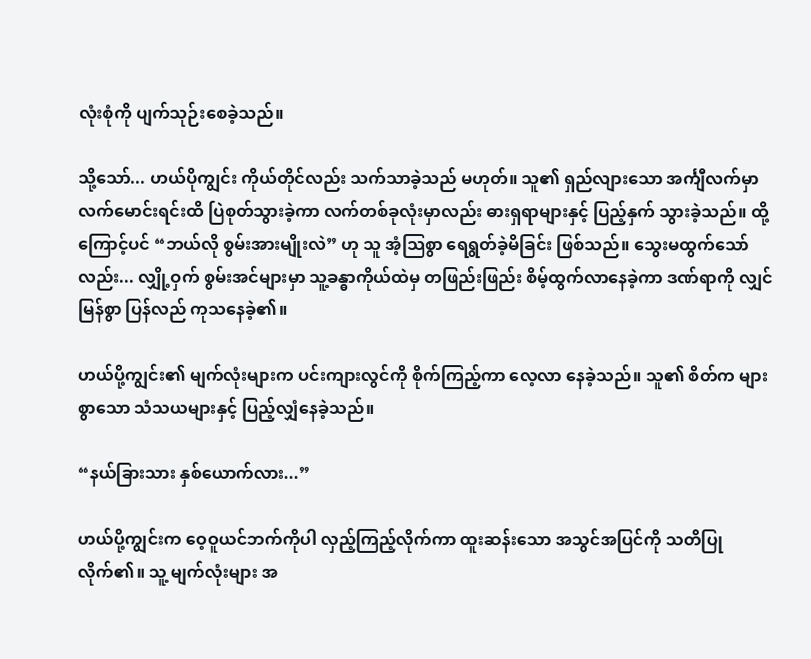လုံးစုံကို ပျက်သုဉ်းစေခဲ့သည်။

သို့သော်... ဟယ်ပိုကျွင်း ကိုယ်တိုင်လည်း သက်သာခဲ့သည် မဟုတ်။ သူ၏ ရှည်လျားသော အင်္ကျီလက်မှာ လက်မောင်းရင်းထိ ပြဲစုတ်သွားခဲ့ကာ လက်တစ်ခုလုံးမှာလည်း ဓားရှရာများနှင့် ပြည့်နှက် သွားခဲ့သည်။ ထို့ကြောင့်ပင် “ဘယ်လို စွမ်းအားမျိုးလဲ” ဟု သူ အံ့သြစွာ ရေရွတ်ခဲ့မိခြင်း ဖြစ်သည်။ သွေးမထွက်သော်လည်း... လျှို့ဝှက် စွမ်းအင်များမှာ သူ့ခန္ဓာကိုယ်ထဲမှ တဖြည်းဖြည်း စိမ့်ထွက်လာနေခဲ့ကာ ဒဏ်ရာကို လျှင်မြန်စွာ ပြန်လည် ကုသနေခဲ့၏။

ဟယ်ပို့ကျွင်း၏ မျက်လုံးများက ပင်းကျားလွင်ကို စိုက်ကြည့်ကာ လေ့လာ နေခဲ့သည်။ သူ၏ စိတ်က များစွာသော သံသယများနှင့် ပြည့်လျှံနေခဲ့သည်။

“နယ်ခြားသား နှစ်ယောက်လား...”

ဟယ်ပို့ကျွင်းက ဝေ့ဝူယင်ဘက်ကိုပါ လှည့်ကြည့်လိုက်ကာ ထူးဆန်းသော အသွင်အပြင်ကို သတိပြုလိုက်၏။ သူ့ မျက်လုံးများ အ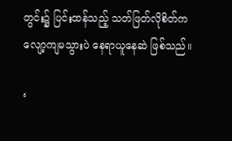တွင်း၌ ပြင်းထန်သည့် သတ်ဖြတ်လိုစိတ်က လျော့ကျမသွားပဲ နေရာယူနေဆဲ ဖြစ်သည်။

‘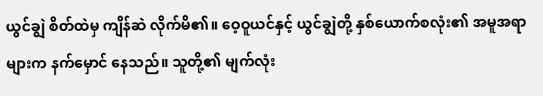ယွင်ချွဲ စိတ်ထဲမှ ကျိန်ဆဲ လိုက်မိ၏။ ဝေ့ဝူယင်နှင့် ယွင်ချွဲတို့ နှစ်ယောက်စလုံး၏ အမူအရာများက နက်မှောင် နေသည်။ သူတို့၏ မျက်လုံး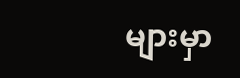များမှာ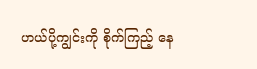ဟယ်ပို့ကျွင်းကို စိုက်ကြည့် နေ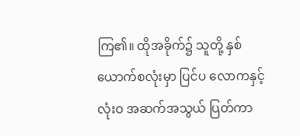ကြ၏။ ထိုအခိုက်၌ သူတို့ နှစ်ယောက်စလုံးမှာ ပြင်ပ လောကနှင့် လုံးဝ အဆက်အသွယ် ပြတ်ကာ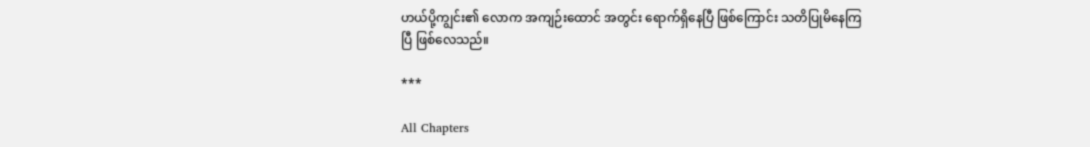ဟယ်ပို့ကျွင်း၏ လောက အကျဉ်းထောင် အတွင်း ရောက်ရှိနေပြီ ဖြစ်ကြောင်း သတိပြုမိနေကြပြီ ဖြစ်လေသည်။

***

All Chapters